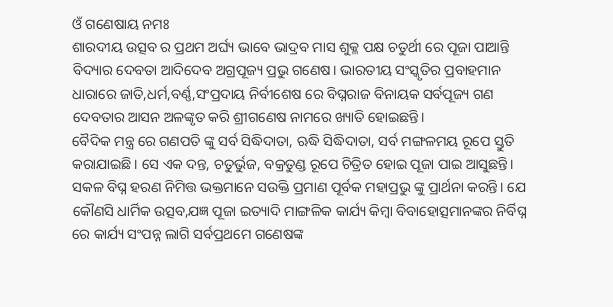ଓଁ ଗଣେଷାୟ ନମଃ
ଶାରଦୀୟ ଉତ୍ସବ ର ପ୍ରଥମ ଅର୍ଘ୍ୟ ଭାବେ ଭାଦ୍ରବ ମାସ ଶୁକ୍ଳ ପକ୍ଷ ଚତୁର୍ଥୀ ରେ ପୂଜା ପାଆନ୍ତି ବିଦ୍ୟାର ଦେବତା ଆଦିଦେବ ଅଗ୍ରପୂଜ୍ୟ ପ୍ରଭୁ ଗଣେଷ। ଭାରତୀୟ ସଂସ୍କୃତିର ପ୍ରବାହମାନ ଧାରାରେ ଜାତି,ଧର୍ମ,ବର୍ଣ୍ଣ,ସଂପ୍ରଦାୟ ନିର୍ବୀଶେଷ ରେ ବିଘ୍ନରାଜ ବିନାୟକ ସର୍ବପୂଜ୍ୟ ଗଣ ଦେବତାର ଆସନ ଅଳଙ୍କୃତ କରି ଶ୍ରୀଗଣେଷ ନାମରେ ଖ୍ୟାତି ହୋଇଛନ୍ତି।
ବୈଦିକ ମନ୍ତ୍ର ରେ ଗଣପତି ଙ୍କୁ ସର୍ବ ସିଦ୍ଧିଦାତା, ଋଦ୍ଧି ସିଦ୍ଧିଦାତା, ସର୍ବ ମଙ୍ଗଳମୟ ରୂପେ ସ୍ତୁତି କରାଯାଇଛି। ସେ ଏକ ଦନ୍ତ, ଚତୁର୍ଭୁଜ, ବକ୍ରତୁଣ୍ଡ ରୂପେ ଚିତ୍ରିତ ହୋଇ ପୂଜା ପାଇ ଆସୁଛନ୍ତି। ସକଳ ବିଘ୍ନ ହରଣ ନିମିତ୍ତ ଭକ୍ତମାନେ ସଉକ୍ତି ପ୍ରମାଣ ପୂର୍ବକ ମହାପ୍ରଭୁ ଙ୍କୁ ପ୍ରାର୍ଥନା କରନ୍ତି। ଯେ କୌଣସି ଧାର୍ମିକ ଉତ୍ସବ,ଯଜ୍ଞ ପୂଜା ଇତ୍ୟାଦି ମାଙ୍ଗଳିକ କାର୍ଯ୍ୟ କିମ୍ବା ବିବାହୋତ୍ସମାନଙ୍କର ନିର୍ବିଘ୍ନ ରେ କାର୍ଯ୍ୟ ସଂପନ୍ନ ଲାଗି ସର୍ବପ୍ରଥମେ ଗଣେଷଙ୍କ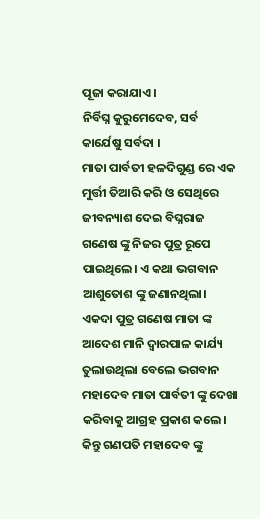ପୂଜା କରାଯାଏ।
ନିର୍ବିଘ୍ନ କୁରୁମେଦେବ, ସର୍ବ କାର୍ଯେଷୁ ସର୍ବଦା ।
ମାତା ପାର୍ବତୀ ହଳଦିଗୁଣ୍ଡ ରେ ଏକ ମୁର୍ତ୍ତୀ ତିଆରି କରି ଓ ସେଥିରେ ଜୀବନ୍ୟାଶ ଦେଇ ବିଘ୍ନରାଜ ଗଣେଷ ଙ୍କୁ ନିଜର ପୁତ୍ର ରୂପେ ପାଇଥିଲେ। ଏ କଥା ଭଗବାନ ଆଶୁତୋଶ ଙ୍କୁ ଜଣାନଥିଲା। ଏକଦା ପୁତ୍ର ଗଣେଷ ମାତା ଙ୍କ ଆଦେଶ ମାନି ଦ୍ୱାରପାଳ କାର୍ଯ୍ୟ ତୁଲାଉଥିଲା ବେଲେ ଭଗବାନ ମହାଦେବ ମାତା ପାର୍ବତୀ ଙ୍କୁ ଦେଖା କରିବାକୁ ଆଗ୍ରହ ପ୍ରକାଶ କଲେ। କିନ୍ତୁ ଗଣପତି ମହାଦେବ ଙ୍କୁ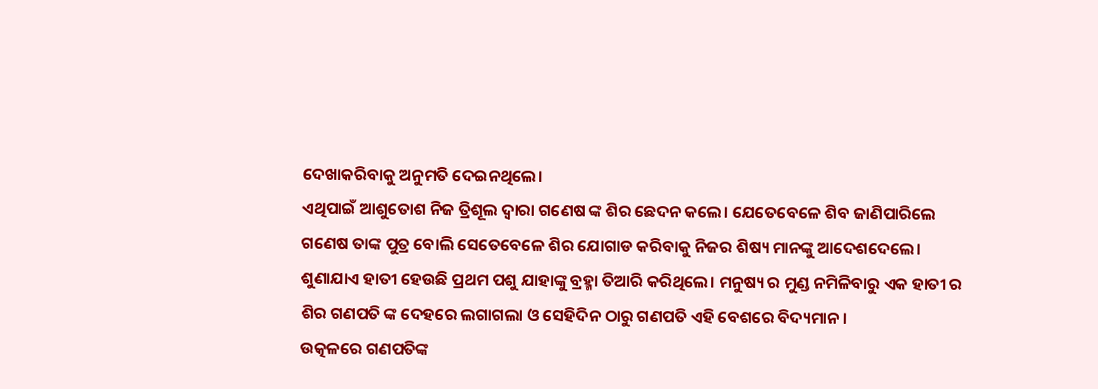ଦେଖାକରିବାକୁ ଅନୁମତି ଦେଇନଥିଲେ।
ଏଥିପାଇଁ ଆଶୁତୋଶ ନିଜ ତ୍ରିଶୂଲ ଦ୍ୱାରା ଗଣେଷ ଙ୍କ ଶିର ଛେଦନ କଲେ। ଯେତେବେଳେ ଶିବ ଜାଣିପାରିଲେ ଗଣେଷ ତାଙ୍କ ପୁତ୍ର ବୋଲି ସେତେବେଳେ ଶିର ଯୋଗାଡ କରିବାକୁ ନିଜର ଶିଷ୍ୟ ମାନଙ୍କୁ ଆଦେଶଦେଲେ। ଶୁଣାଯାଏ ହାତୀ ହେଉଛି ପ୍ରଥମ ପଶୁ ଯାହାଙ୍କୁ ବ୍ରହ୍ମା ତିଆରି କରିଥିଲେ। ମନୁଷ୍ୟ ର ମୁଣ୍ଡ ନମିଳିବାରୁ ଏକ ହାତୀ ର ଶିର ଗଣପତି ଙ୍କ ଦେହରେ ଲଗାଗଲା ଓ ସେହିଦିନ ଠାରୁ ଗଣପତି ଏହି ବେଶରେ ବିଦ୍ୟମାନ।
ଉତ୍କଳରେ ଗଣପତିଙ୍କ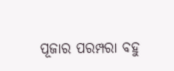ପୂଜାର ପରମ୍ପରା ବହୁ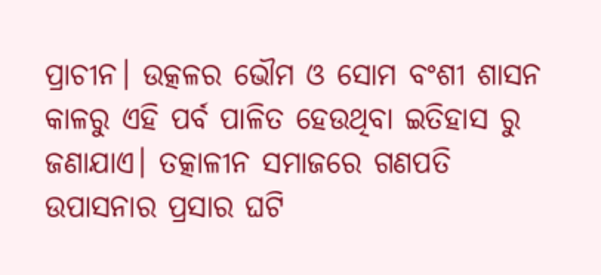ପ୍ରାଚୀନ। ଉତ୍କଳର ଭୌମ ଓ ସୋମ ବଂଶୀ ଶାସନ କାଳରୁ ଏହି ପର୍ବ ପାଳିତ ହେଉଥିବା ଇତିହାସ ରୁ ଜଣାଯାଏ। ତତ୍କାଳୀନ ସମାଜରେ ଗଣପତି ଉପାସନାର ପ୍ରସାର ଘଟି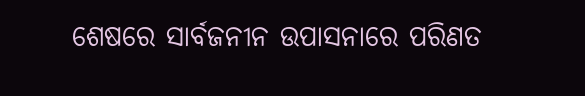ଶେଷରେ ସାର୍ବଜନୀନ ଉପାସନାରେ ପରିଣତ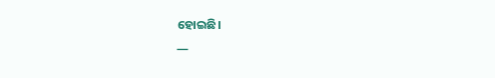ହୋଇଛି।
—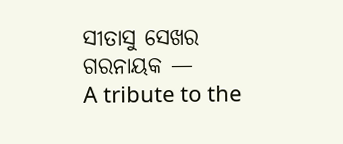ସୀତାସୁ ସେଖର ଗରନାୟକ —
A tribute to the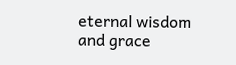eternal wisdom and grace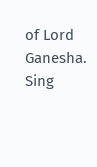of Lord Ganesha.
Sing